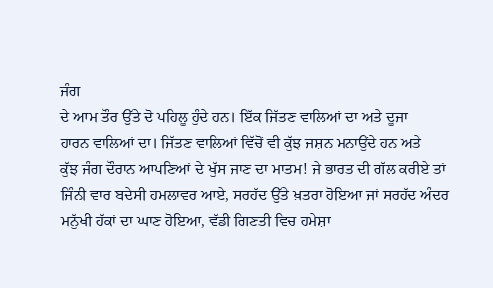ਜੰਗ
ਦੇ ਆਮ ਤੌਰ ਉੱਤੇ ਦੋ ਪਹਿਲੂ ਹੁੰਦੇ ਹਨ। ਇੱਕ ਜਿੱਤਣ ਵਾਲਿਆਂ ਦਾ ਅਤੇ ਦੂਜਾ
ਹਾਰਨ ਵਾਲਿਆਂ ਦਾ। ਜਿੱਤਣ ਵਾਲਿਆਂ ਵਿੱਚੋਂ ਵੀ ਕੁੱਝ ਜਸ਼ਨ ਮਨਾਉਂਦੇ ਹਨ ਅਤੇ
ਕੁੱਝ ਜੰਗ ਦੌਰਾਨ ਆਪਣਿਆਂ ਦੇ ਖੁੱਸ ਜਾਣ ਦਾ ਮਾਤਮ! ਜੇ ਭਾਰਤ ਦੀ ਗੱਲ ਕਰੀਏ ਤਾਂ
ਜਿੰਨੀ ਵਾਰ ਬਦੇਸੀ ਹਮਲਾਵਰ ਆਏ, ਸਰਹੱਦ ਉੱਤੇ ਖ਼ਤਰਾ ਹੋਇਆ ਜਾਂ ਸਰਹੱਦ ਅੰਦਰ
ਮਨੁੱਖੀ ਹੱਕਾਂ ਦਾ ਘਾਣ ਹੋਇਆ, ਵੱਡੀ ਗਿਣਤੀ ਵਿਚ ਹਮੇਸ਼ਾ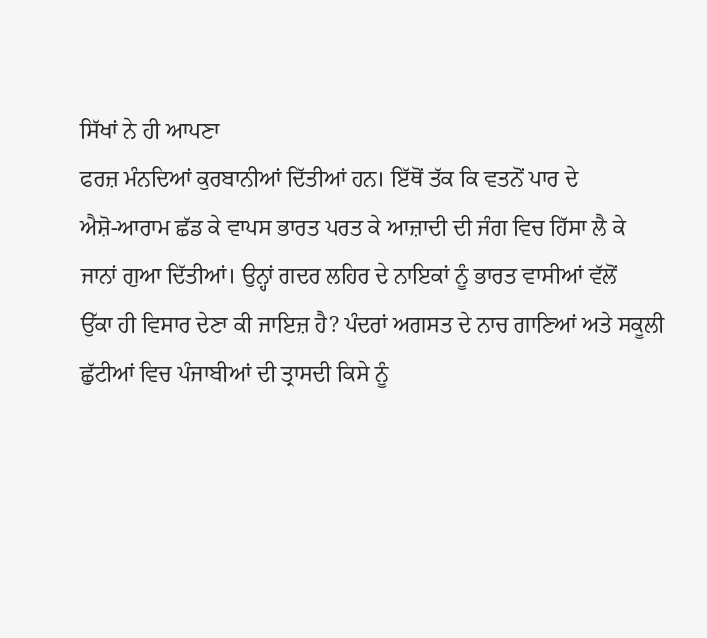ਸਿੱਖਾਂ ਨੇ ਹੀ ਆਪਣਾ
ਫਰਜ਼ ਮੰਨਦਿਆਂ ਕੁਰਬਾਨੀਆਂ ਦਿੱਤੀਆਂ ਹਨ। ਇੱਥੋਂ ਤੱਕ ਕਿ ਵਤਨੋਂ ਪਾਰ ਦੇ
ਐਸ਼ੋ-ਆਰਾਮ ਛੱਡ ਕੇ ਵਾਪਸ ਭਾਰਤ ਪਰਤ ਕੇ ਆਜ਼ਾਦੀ ਦੀ ਜੰਗ ਵਿਚ ਹਿੱਸਾ ਲੈ ਕੇ
ਜਾਨਾਂ ਗੁਆ ਦਿੱਤੀਆਂ। ਉਨ੍ਹਾਂ ਗਦਰ ਲਹਿਰ ਦੇ ਨਾਇਕਾਂ ਨੂੰ ਭਾਰਤ ਵਾਸੀਆਂ ਵੱਲੋਂ
ਉੱਕਾ ਹੀ ਵਿਸਾਰ ਦੇਣਾ ਕੀ ਜਾਇਜ਼ ਹੈ? ਪੰਦਰਾਂ ਅਗਸਤ ਦੇ ਨਾਚ ਗਾਣਿਆਂ ਅਤੇ ਸਕੂਲੀ
ਛੁੱਟੀਆਂ ਵਿਚ ਪੰਜਾਬੀਆਂ ਦੀ ਤ੍ਰਾਸਦੀ ਕਿਸੇ ਨੂੰ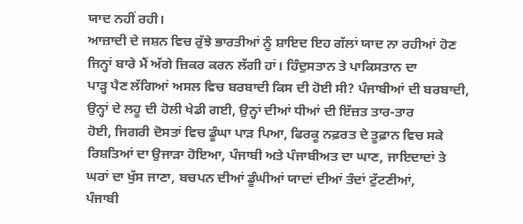ਯਾਦ ਨਹੀਂ ਰਹੀ।
ਆਜ਼ਾਦੀ ਦੇ ਜਸ਼ਨ ਵਿਚ ਰੁੱਝੇ ਭਾਰਤੀਆਂ ਨੂੰ ਸ਼ਾਇਦ ਇਹ ਗੱਲਾਂ ਯਾਦ ਨਾ ਰਹੀਆਂ ਹੋਣ
ਜਿਨ੍ਹਾਂ ਬਾਰੇ ਮੈਂ ਅੱਗੇ ਜ਼ਿਕਰ ਕਰਨ ਲੱਗੀ ਹਾਂ। ਹਿੰਦੁਸਤਾਨ ਤੇ ਪਾਕਿਸਤਾਨ ਦਾ
ਪਾੜ੍ਹ ਪੈਣ ਲੱਗਿਆਂ ਅਸਲ ਵਿਚ ਬਰਬਾਦੀ ਕਿਸ ਦੀ ਹੋਈ ਸੀ? ਪੰਜਾਬੀਆਂ ਦੀ ਬਰਬਾਦੀ,
ਉਨ੍ਹਾਂ ਦੇ ਲਹੂ ਦੀ ਹੋਲੀ ਖੇਡੀ ਗਈ, ਉਨ੍ਹਾਂ ਦੀਆਂ ਧੀਆਂ ਦੀ ਇੱਜ਼ਤ ਤਾਰ-ਤਾਰ
ਹੋਈ, ਜਿਗਰੀ ਦੋਸਤਾਂ ਵਿਚ ਡੂੰਘਾ ਪਾੜ ਪਿਆ, ਫਿਰਕੂ ਨਫ਼ਰਤ ਦੇ ਤੂਫ਼ਾਨ ਵਿਚ ਸਕੇ
ਰਿਸ਼ਤਿਆਂ ਦਾ ਉਜਾੜਾ ਹੋਇਆ, ਪੰਜਾਬੀ ਅਤੇ ਪੰਜਾਬੀਅਤ ਦਾ ਘਾਣ, ਜਾਇਦਾਦਾਂ ਤੇ
ਘਰਾਂ ਦਾ ਖੁੱਸ ਜਾਣਾ, ਬਚਪਨ ਦੀਆਂ ਡੂੰਘੀਆਂ ਯਾਦਾਂ ਦੀਆਂ ਤੰਦਾਂ ਟੁੱਟਣੀਆਂ,
ਪੰਜਾਬੀ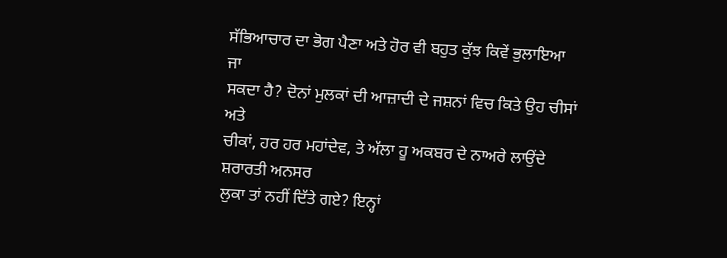ਸੱਭਿਆਚਾਰ ਦਾ ਭੋਗ ਪੈਣਾ ਅਤੇ ਹੋਰ ਵੀ ਬਹੁਤ ਕੁੱਝ ਕਿਵੇਂ ਭੁਲਾਇਆ ਜਾ
ਸਕਦਾ ਹੈ? ਦੋਨਾਂ ਮੁਲਕਾਂ ਦੀ ਆਜ਼ਾਦੀ ਦੇ ਜਸ਼ਨਾਂ ਵਿਚ ਕਿਤੇ ਉਹ ਚੀਸਾਂ ਅਤੇ
ਚੀਕਾਂ, ਹਰ ਹਰ ਮਹਾਂਦੇਵ, ਤੇ ਅੱਲਾ ਹੂ ਅਕਬਰ ਦੇ ਨਾਅਰੇ ਲਾਉਂਦੇ ਸ਼ਰਾਰਤੀ ਅਨਸਰ
ਲੁਕਾ ਤਾਂ ਨਹੀਂ ਦਿੱਤੇ ਗਏ? ਇਨ੍ਹਾਂ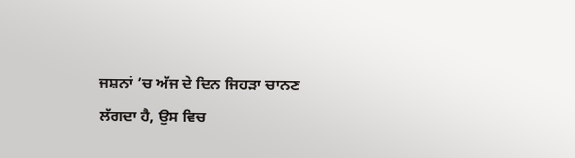ਜਸ਼ਨਾਂ ’ਚ ਅੱਜ ਦੇ ਦਿਨ ਜਿਹੜਾ ਚਾਨਣ
ਲੱਗਦਾ ਹੈ, ਉਸ ਵਿਚ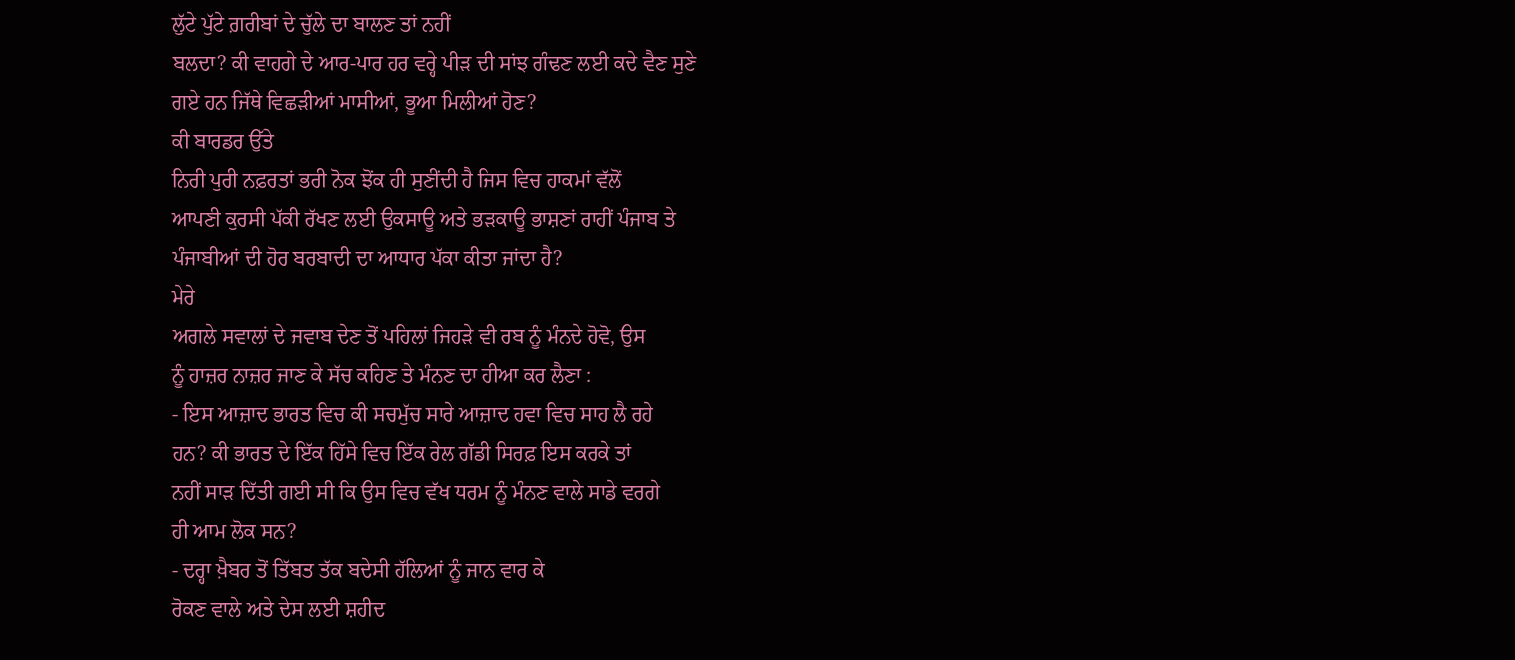ਲੁੱਟੇ ਪੁੱਟੇ ਗ਼ਰੀਬਾਂ ਦੇ ਚੁੱਲੇ ਦਾ ਬਾਲਣ ਤਾਂ ਨਹੀਂ
ਬਲਦਾ? ਕੀ ਵਾਹਗੇ ਦੇ ਆਰ-ਪਾਰ ਹਰ ਵਰ੍ਹੇ ਪੀੜ ਦੀ ਸਾਂਝ ਗੰਢਣ ਲਈ ਕਦੇ ਵੈਣ ਸੁਣੇ
ਗਏ ਹਨ ਜਿੱਥੇ ਵਿਛੜੀਆਂ ਮਾਸੀਆਂ, ਭੂਆ ਮਿਲੀਆਂ ਹੋਣ?
ਕੀ ਬਾਰਡਰ ਉੱਤੇ
ਨਿਰੀ ਪੁਰੀ ਨਫ਼ਰਤਾਂ ਭਰੀ ਨੋਕ ਝੋਂਕ ਹੀ ਸੁਣੀਂਦੀ ਹੈ ਜਿਸ ਵਿਚ ਹਾਕਮਾਂ ਵੱਲੋਂ
ਆਪਣੀ ਕੁਰਸੀ ਪੱਕੀ ਰੱਖਣ ਲਈ ਉਕਸਾਊ ਅਤੇ ਭੜਕਾਊ ਭਾਸ਼ਣਾਂ ਰਾਹੀਂ ਪੰਜਾਬ ਤੇ
ਪੰਜਾਬੀਆਂ ਦੀ ਹੋਰ ਬਰਬਾਦੀ ਦਾ ਆਧਾਰ ਪੱਕਾ ਕੀਤਾ ਜਾਂਦਾ ਹੈ?
ਮੇਰੇ
ਅਗਲੇ ਸਵਾਲਾਂ ਦੇ ਜਵਾਬ ਦੇਣ ਤੋਂ ਪਹਿਲਾਂ ਜਿਹੜੇ ਵੀ ਰਬ ਨੂੰ ਮੰਨਦੇ ਹੋਵੋ, ਉਸ
ਨੂੰ ਹਾਜ਼ਰ ਨਾਜ਼ਰ ਜਾਣ ਕੇ ਸੱਚ ਕਹਿਣ ਤੇ ਮੰਨਣ ਦਾ ਹੀਆ ਕਰ ਲੈਣਾ :
- ਇਸ ਆਜ਼ਾਦ ਭਾਰਤ ਵਿਚ ਕੀ ਸਚਮੁੱਚ ਸਾਰੇ ਆਜ਼ਾਦ ਹਵਾ ਵਿਚ ਸਾਹ ਲੈ ਰਹੇ
ਹਨ? ਕੀ ਭਾਰਤ ਦੇ ਇੱਕ ਹਿੱਸੇ ਵਿਚ ਇੱਕ ਰੇਲ ਗੱਡੀ ਸਿਰਫ਼ ਇਸ ਕਰਕੇ ਤਾਂ
ਨਹੀਂ ਸਾੜ ਦਿੱਤੀ ਗਈ ਸੀ ਕਿ ਉਸ ਵਿਚ ਵੱਖ ਧਰਮ ਨੂੰ ਮੰਨਣ ਵਾਲੇ ਸਾਡੇ ਵਰਗੇ
ਹੀ ਆਮ ਲੋਕ ਸਨ?
- ਦਰ੍ਹਾ ਖ਼ੈਬਰ ਤੋਂ ਤਿੱਬਤ ਤੱਕ ਬਦੇਸੀ ਹੱਲਿਆਂ ਨੂੰ ਜਾਨ ਵਾਰ ਕੇ
ਰੋਕਣ ਵਾਲੇ ਅਤੇ ਦੇਸ ਲਈ ਸ਼ਹੀਦ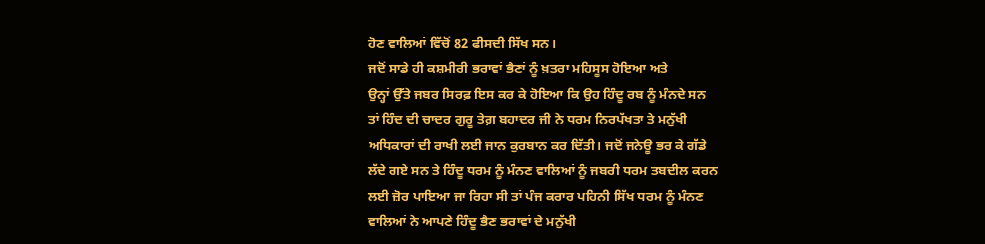ਹੋਣ ਵਾਲਿਆਂ ਵਿੱਚੋਂ 82 ਫੀਸਦੀ ਸਿੱਖ ਸਨ।
ਜਦੋਂ ਸਾਡੇ ਹੀ ਕਸ਼ਮੀਰੀ ਭਰਾਵਾਂ ਭੈਣਾਂ ਨੂੰ ਖ਼ਤਰਾ ਮਹਿਸੂਸ ਹੋਇਆ ਅਤੇ
ਉਨ੍ਹਾਂ ਉੱਤੇ ਜਬਰ ਸਿਰਫ਼ ਇਸ ਕਰ ਕੇ ਹੋਇਆ ਕਿ ਉਹ ਹਿੰਦੂ ਰਬ ਨੂੰ ਮੰਨਦੇ ਸਨ
ਤਾਂ ਹਿੰਦ ਦੀ ਚਾਦਰ ਗੁਰੂ ਤੇਗ਼ ਬਹਾਦਰ ਜੀ ਨੇ ਧਰਮ ਨਿਰਪੱਖਤਾ ਤੇ ਮਨੁੱਖੀ
ਅਧਿਕਾਰਾਂ ਦੀ ਰਾਖੀ ਲਈ ਜਾਨ ਕੁਰਬਾਨ ਕਰ ਦਿੱਤੀ। ਜਦੋਂ ਜਨੇਊ ਭਰ ਕੇ ਗੱਡੇ
ਲੱਦੇ ਗਏ ਸਨ ਤੇ ਹਿੰਦੂ ਧਰਮ ਨੂੰ ਮੰਨਣ ਵਾਲਿਆਂ ਨੂੰ ਜਬਰੀ ਧਰਮ ਤਬਦੀਲ ਕਰਨ
ਲਈ ਜ਼ੋਰ ਪਾਇਆ ਜਾ ਰਿਹਾ ਸੀ ਤਾਂ ਪੰਜ ਕਰਾਰ ਪਹਿਨੀ ਸਿੱਖ ਧਰਮ ਨੂੰ ਮੰਨਣ
ਵਾਲਿਆਂ ਨੇ ਆਪਣੇ ਹਿੰਦੂ ਭੈਣ ਭਰਾਵਾਂ ਦੇ ਮਨੁੱਖੀ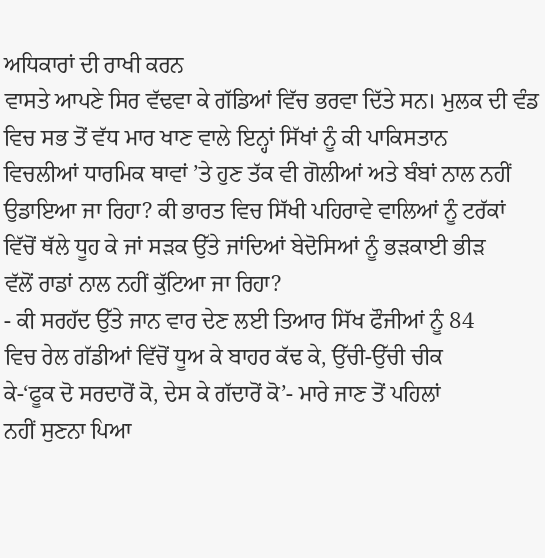ਅਧਿਕਾਰਾਂ ਦੀ ਰਾਖੀ ਕਰਨ
ਵਾਸਤੇ ਆਪਣੇ ਸਿਰ ਵੱਢਵਾ ਕੇ ਗੱਡਿਆਂ ਵਿੱਚ ਭਰਵਾ ਦਿੱਤੇ ਸਨ। ਮੁਲਕ ਦੀ ਵੰਡ
ਵਿਚ ਸਭ ਤੋਂ ਵੱਧ ਮਾਰ ਖਾਣ ਵਾਲੇ ਇਨ੍ਹਾਂ ਸਿੱਖਾਂ ਨੂੰ ਕੀ ਪਾਕਿਸਤਾਨ
ਵਿਚਲੀਆਂ ਧਾਰਮਿਕ ਥਾਵਾਂ ’ਤੇ ਹੁਣ ਤੱਕ ਵੀ ਗੋਲੀਆਂ ਅਤੇ ਬੰਬਾਂ ਨਾਲ ਨਹੀਂ
ਉਡਾਇਆ ਜਾ ਰਿਹਾ? ਕੀ ਭਾਰਤ ਵਿਚ ਸਿੱਖੀ ਪਹਿਰਾਵੇ ਵਾਲਿਆਂ ਨੂੰ ਟਰੱਕਾਂ
ਵਿੱਚੋਂ ਥੱਲੇ ਧੂਹ ਕੇ ਜਾਂ ਸੜਕ ਉੱਤੇ ਜਾਂਦਿਆਂ ਬੇਦੋਸਿਆਂ ਨੂੰ ਭੜਕਾਈ ਭੀੜ
ਵੱਲੋਂ ਰਾਡਾਂ ਨਾਲ ਨਹੀਂ ਕੁੱਟਿਆ ਜਾ ਰਿਹਾ?
- ਕੀ ਸਰਹੱਦ ਉੱਤੇ ਜਾਨ ਵਾਰ ਦੇਣ ਲਈ ਤਿਆਰ ਸਿੱਖ ਫੌਜੀਆਂ ਨੂੰ 84
ਵਿਚ ਰੇਲ ਗੱਡੀਆਂ ਵਿੱਚੋਂ ਧੂਅ ਕੇ ਬਾਹਰ ਕੱਢ ਕੇ, ਉੱਚੀ-ਉੱਚੀ ਚੀਕ
ਕੇ-‘ਫੂਕ ਦੋ ਸਰਦਾਰੋਂ ਕੋ, ਦੇਸ ਕੇ ਗੱਦਾਰੋਂ ਕੋ’- ਮਾਰੇ ਜਾਣ ਤੋਂ ਪਹਿਲਾਂ
ਨਹੀਂ ਸੁਣਨਾ ਪਿਆ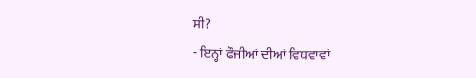ਸੀ?
- ਇਨ੍ਹਾਂ ਫੌਜੀਆਂ ਦੀਆਂ ਵਿਧਵਾਵਾਂ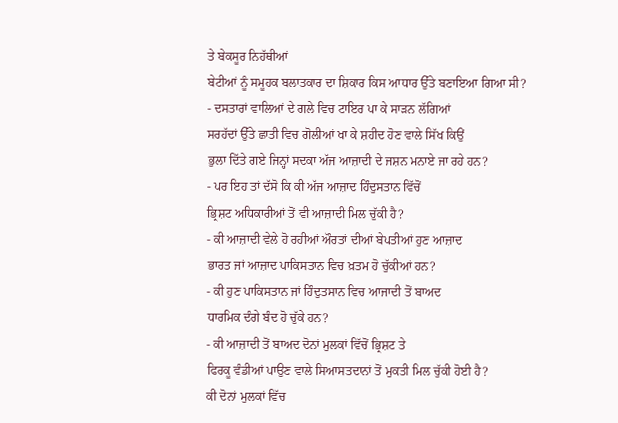ਤੇ ਬੇਕਸੂਰ ਨਿਹੱਥੀਆਂ
ਬੇਟੀਆਂ ਨੂੰ ਸਮੂਹਕ ਬਲਾਤਕਾਰ ਦਾ ਸ਼ਿਕਾਰ ਕਿਸ ਆਧਾਰ ਉੱਤੇ ਬਣਾਇਆ ਗਿਆ ਸੀ?
- ਦਸਤਾਰਾਂ ਵਾਲਿਆਂ ਦੇ ਗਲੇ ਵਿਚ ਟਾਇਰ ਪਾ ਕੇ ਸਾੜਨ ਲੱਗਿਆਂ
ਸਰਹੱਦਾਂ ਉੱਤੇ ਛਾਤੀ ਵਿਚ ਗੋਲੀਆਂ ਖਾ ਕੇ ਸ਼ਹੀਦ ਹੋਣ ਵਾਲੇ ਸਿੱਖ ਕਿਉਂ
ਭੁਲਾ ਦਿੱਤੇ ਗਏ ਜਿਨ੍ਹਾਂ ਸਦਕਾ ਅੱਜ ਆਜ਼ਾਦੀ ਦੇ ਜਸ਼ਨ ਮਨਾਏ ਜਾ ਰਹੇ ਹਨ?
- ਪਰ ਇਹ ਤਾਂ ਦੱਸੋ ਕਿ ਕੀ ਅੱਜ ਆਜ਼ਾਦ ਹਿੰਦੁਸਤਾਨ ਵਿੱਚੋਂ
ਭ੍ਰਿਸ਼ਟ ਅਧਿਕਾਰੀਆਂ ਤੋਂ ਵੀ ਆਜ਼ਾਦੀ ਮਿਲ ਚੁੱਕੀ ਹੈ?
- ਕੀ ਆਜ਼ਾਦੀ ਵੇਲੇ ਹੋ ਰਹੀਆਂ ਔਰਤਾਂ ਦੀਆਂ ਬੇਪਤੀਆਂ ਹੁਣ ਆਜ਼ਾਦ
ਭਾਰਤ ਜਾਂ ਆਜ਼ਾਦ ਪਾਕਿਸਤਾਨ ਵਿਚ ਖ਼ਤਮ ਹੋ ਚੁੱਕੀਆਂ ਹਨ?
- ਕੀ ਹੁਣ ਪਾਕਿਸਤਾਨ ਜਾਂ ਹਿੰਦੁਤਸਾਨ ਵਿਚ ਆਜਾਦੀ ਤੋਂ ਬਾਅਦ
ਧਾਰਮਿਕ ਦੰਗੇ ਬੰਦ ਹੋ ਚੁੱਕੇ ਹਨ?
- ਕੀ ਆਜ਼ਾਦੀ ਤੋਂ ਬਾਅਦ ਦੋਨਾਂ ਮੁਲਕਾਂ ਵਿੱਚੋਂ ਭ੍ਰਿਸ਼ਟ ਤੇ
ਫਿਰਕੂ ਵੰਡੀਆਂ ਪਾਉਣ ਵਾਲੇ ਸਿਆਸਤਦਾਨਾਂ ਤੋਂ ਮੁਕਤੀ ਮਿਲ ਚੁੱਕੀ ਹੋਈ ਹੈ?
ਕੀ ਦੋਨਾਂ ਮੁਲਕਾਂ ਵਿੱਚ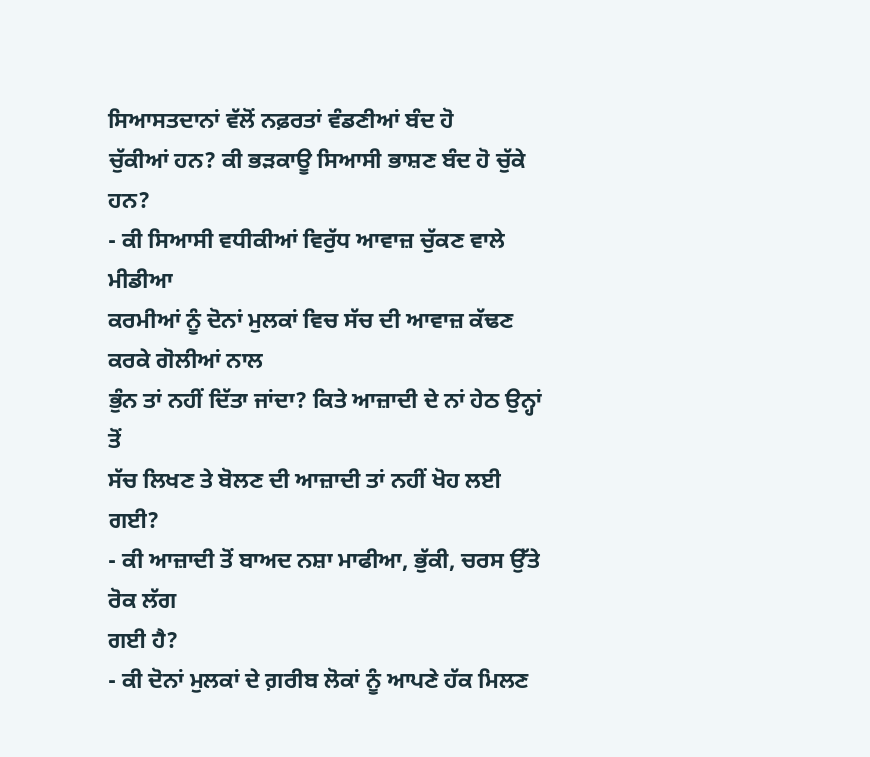ਸਿਆਸਤਦਾਨਾਂ ਵੱਲੋਂ ਨਫ਼ਰਤਾਂ ਵੰਡਣੀਆਂ ਬੰਦ ਹੋ
ਚੁੱਕੀਆਂ ਹਨ? ਕੀ ਭੜਕਾਊ ਸਿਆਸੀ ਭਾਸ਼ਣ ਬੰਦ ਹੋ ਚੁੱਕੇ ਹਨ?
- ਕੀ ਸਿਆਸੀ ਵਧੀਕੀਆਂ ਵਿਰੁੱਧ ਆਵਾਜ਼ ਚੁੱਕਣ ਵਾਲੇ ਮੀਡੀਆ
ਕਰਮੀਆਂ ਨੂੰ ਦੋਨਾਂ ਮੁਲਕਾਂ ਵਿਚ ਸੱਚ ਦੀ ਆਵਾਜ਼ ਕੱਢਣ ਕਰਕੇ ਗੋਲੀਆਂ ਨਾਲ
ਭੁੰਨ ਤਾਂ ਨਹੀਂ ਦਿੱਤਾ ਜਾਂਦਾ? ਕਿਤੇ ਆਜ਼ਾਦੀ ਦੇ ਨਾਂ ਹੇਠ ਉਨ੍ਹਾਂ ਤੋਂ
ਸੱਚ ਲਿਖਣ ਤੇ ਬੋਲਣ ਦੀ ਆਜ਼ਾਦੀ ਤਾਂ ਨਹੀਂ ਖੋਹ ਲਈ ਗਈ?
- ਕੀ ਆਜ਼ਾਦੀ ਤੋਂ ਬਾਅਦ ਨਸ਼ਾ ਮਾਫੀਆ, ਭੁੱਕੀ, ਚਰਸ ਉੱਤੇ ਰੋਕ ਲੱਗ
ਗਈ ਹੈ?
- ਕੀ ਦੋਨਾਂ ਮੁਲਕਾਂ ਦੇ ਗ਼ਰੀਬ ਲੋਕਾਂ ਨੂੰ ਆਪਣੇ ਹੱਕ ਮਿਲਣ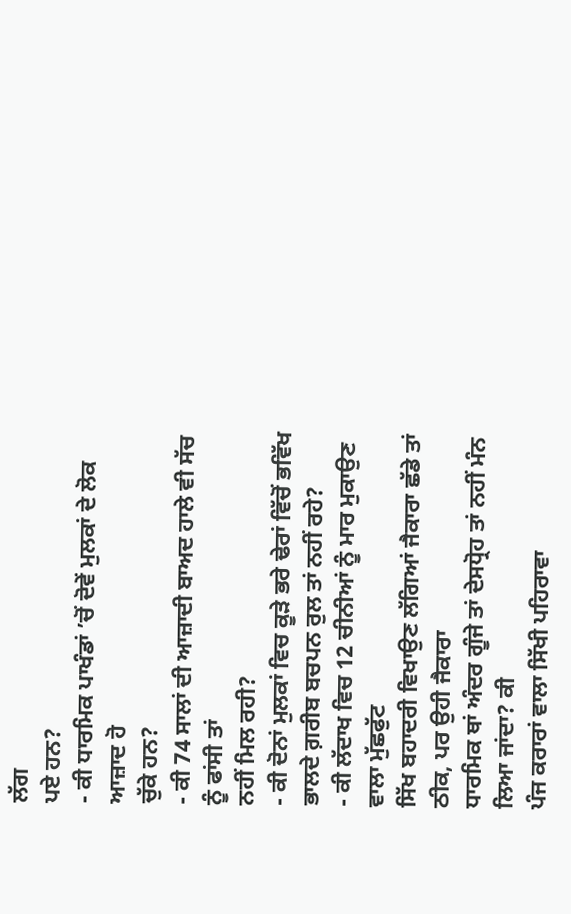ਲੱਗ
ਪਏ ਹਨ?
- ਕੀ ਧਾਰਮਿਕ ਪਾਖੰਡਾਂ ’ਚੋਂ ਦੋਵੇਂ ਮੁਲਕਾਂ ਦੇ ਲੋਕ ਆਜ਼ਾਦ ਹੋ
ਚੁੱਕੇ ਹਨ?
- ਕੀ 74 ਸਾਲਾਂ ਦੀ ਆਜ਼ਾਦੀ ਬਾਅਦ ਹਾਲੇ ਵੀ ਸੱਚ ਨੂੰ ਫਾਂਸੀ ਤਾਂ
ਨਹੀਂ ਮਿਲ ਰਹੀ?
- ਕੀ ਦੋਨਾਂ ਮੁਲਕਾਂ ਵਿਚ ਕੂੜੇ ਭਰੇ ਢੇਰਾਂ ਵਿੱਚੋਂ ਭਵਿੱਖ
ਭਾਲਦੇ ਗ਼ਰੀਬ ਬਚਪਨ ਰੁਲ ਤਾਂ ਨਹੀਂ ਰਹੇ?
- ਕੀ ਲੱਦਾਖ ਵਿਚ 12 ਚੀਨੀਆਂ ਨੂੰ ਮਾਰ ਮੁਕਾਉਣ ਵਾਲਾ ਮੁੱਛਫੁੱਟ
ਸਿੱਖ ਬਹਾਦਰੀ ਵਿਖਾਉਣ ਲੱਗਿਆਂ ਜੈਕਾਰਾ ਛੱਡੇ ਤਾਂ ਠੀਕ, ਪਰ ਉਹੀ ਜੈਕਾਰਾ
ਧਾਰਮਿਕ ਥਾਂ ਅੰਦਰ ਗੂੰਜੇ ਤਾਂ ਦੇਸਧ੍ਰੋਹ ਤਾਂ ਨਹੀਂ ਮੰਨ ਲਿਆ ਜਾਂਦਾ? ਕੀ
ਪੰਜ ਕਰਾਰਾਂ ਵਾਲਾ ਸਿੱਖੀ ਪਹਿਰਾਵਾ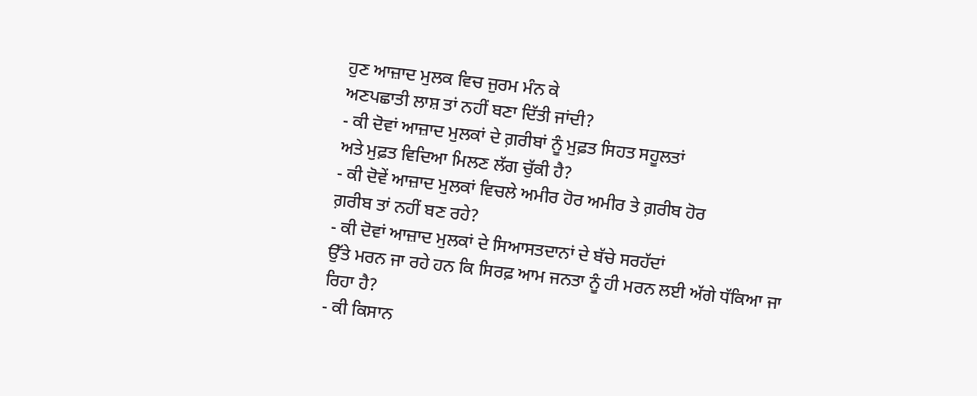ਹੁਣ ਆਜ਼ਾਦ ਮੁਲਕ ਵਿਚ ਜੁਰਮ ਮੰਨ ਕੇ
ਅਣਪਛਾਤੀ ਲਾਸ਼ ਤਾਂ ਨਹੀਂ ਬਣਾ ਦਿੱਤੀ ਜਾਂਦੀ?
- ਕੀ ਦੋਵਾਂ ਆਜ਼ਾਦ ਮੁਲਕਾਂ ਦੇ ਗ਼ਰੀਬਾਂ ਨੂੰ ਮੁਫ਼ਤ ਸਿਹਤ ਸਹੂਲਤਾਂ
ਅਤੇ ਮੁਫ਼ਤ ਵਿਦਿਆ ਮਿਲਣ ਲੱਗ ਚੁੱਕੀ ਹੈ?
- ਕੀ ਦੋਵੇਂ ਆਜ਼ਾਦ ਮੁਲਕਾਂ ਵਿਚਲੇ ਅਮੀਰ ਹੋਰ ਅਮੀਰ ਤੇ ਗ਼ਰੀਬ ਹੋਰ
ਗ਼ਰੀਬ ਤਾਂ ਨਹੀਂ ਬਣ ਰਹੇ?
- ਕੀ ਦੋਵਾਂ ਆਜ਼ਾਦ ਮੁਲਕਾਂ ਦੇ ਸਿਆਸਤਦਾਨਾਂ ਦੇ ਬੱਚੇ ਸਰਹੱਦਾਂ
ਉੱਤੇ ਮਰਨ ਜਾ ਰਹੇ ਹਨ ਕਿ ਸਿਰਫ਼ ਆਮ ਜਨਤਾ ਨੂੰ ਹੀ ਮਰਨ ਲਈ ਅੱਗੇ ਧੱਕਿਆ ਜਾ
ਰਿਹਾ ਹੈ?
- ਕੀ ਕਿਸਾਨ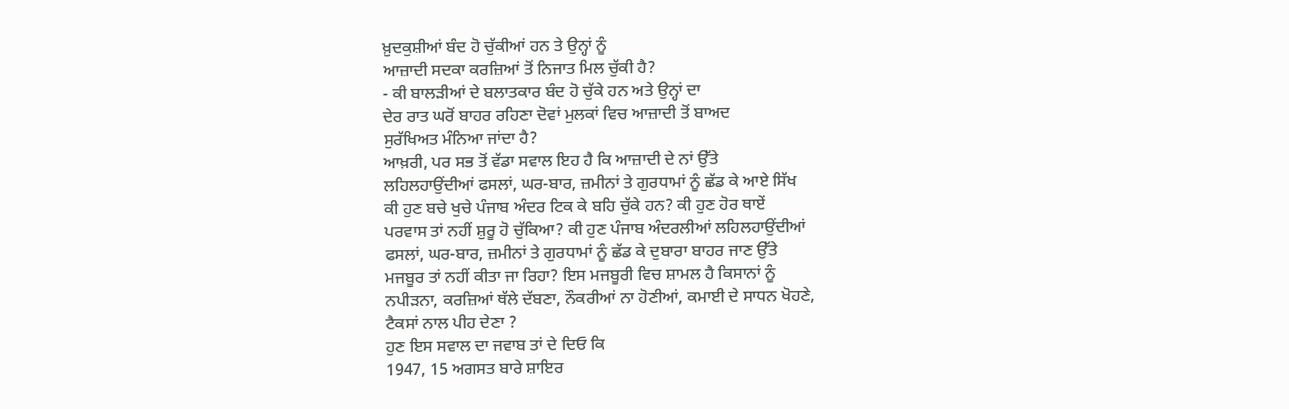ਖ਼ੁਦਕੁਸ਼ੀਆਂ ਬੰਦ ਹੋ ਚੁੱਕੀਆਂ ਹਨ ਤੇ ਉਨ੍ਹਾਂ ਨੂੰ
ਆਜ਼ਾਦੀ ਸਦਕਾ ਕਰਜ਼ਿਆਂ ਤੋਂ ਨਿਜਾਤ ਮਿਲ ਚੁੱਕੀ ਹੈ?
- ਕੀ ਬਾਲੜੀਆਂ ਦੇ ਬਲਾਤਕਾਰ ਬੰਦ ਹੋ ਚੁੱਕੇ ਹਨ ਅਤੇ ਉਨ੍ਹਾਂ ਦਾ
ਦੇਰ ਰਾਤ ਘਰੋਂ ਬਾਹਰ ਰਹਿਣਾ ਦੋਵਾਂ ਮੁਲਕਾਂ ਵਿਚ ਆਜ਼ਾਦੀ ਤੋਂ ਬਾਅਦ
ਸੁਰੱਖਿਅਤ ਮੰਨਿਆ ਜਾਂਦਾ ਹੈ?
ਆਖ਼ਰੀ, ਪਰ ਸਭ ਤੋਂ ਵੱਡਾ ਸਵਾਲ ਇਹ ਹੈ ਕਿ ਆਜ਼ਾਦੀ ਦੇ ਨਾਂ ਉੱਤੇ
ਲਹਿਲਹਾਉਂਦੀਆਂ ਫਸਲਾਂ, ਘਰ-ਬਾਰ, ਜ਼ਮੀਨਾਂ ਤੇ ਗੁਰਧਾਮਾਂ ਨੂੰ ਛੱਡ ਕੇ ਆਏ ਸਿੱਖ
ਕੀ ਹੁਣ ਬਚੇ ਖੁਚੇ ਪੰਜਾਬ ਅੰਦਰ ਟਿਕ ਕੇ ਬਹਿ ਚੁੱਕੇ ਹਨ? ਕੀ ਹੁਣ ਹੋਰ ਥਾਏਂ
ਪਰਵਾਸ ਤਾਂ ਨਹੀਂ ਸ਼ੁਰੂ ਹੋ ਚੁੱਕਿਆ? ਕੀ ਹੁਣ ਪੰਜਾਬ ਅੰਦਰਲੀਆਂ ਲਹਿਲਹਾਉਂਦੀਆਂ
ਫਸਲਾਂ, ਘਰ-ਬਾਰ, ਜ਼ਮੀਨਾਂ ਤੇ ਗੁਰਧਾਮਾਂ ਨੂੰ ਛੱਡ ਕੇ ਦੁਬਾਰਾ ਬਾਹਰ ਜਾਣ ਉੱਤੇ
ਮਜਬੂਰ ਤਾਂ ਨਹੀਂ ਕੀਤਾ ਜਾ ਰਿਹਾ? ਇਸ ਮਜਬੂਰੀ ਵਿਚ ਸ਼ਾਮਲ ਹੈ ਕਿਸਾਨਾਂ ਨੂੰ
ਨਪੀੜਨਾ, ਕਰਜ਼ਿਆਂ ਥੱਲੇ ਦੱਬਣਾ, ਨੌਕਰੀਆਂ ਨਾ ਹੋਣੀਆਂ, ਕਮਾਈ ਦੇ ਸਾਧਨ ਖੋਹਣੇ,
ਟੈਕਸਾਂ ਨਾਲ ਪੀਹ ਦੇਣਾ ?
ਹੁਣ ਇਸ ਸਵਾਲ ਦਾ ਜਵਾਬ ਤਾਂ ਦੇ ਦਿਓ ਕਿ
1947, 15 ਅਗਸਤ ਬਾਰੇ ਸ਼ਾਇਰ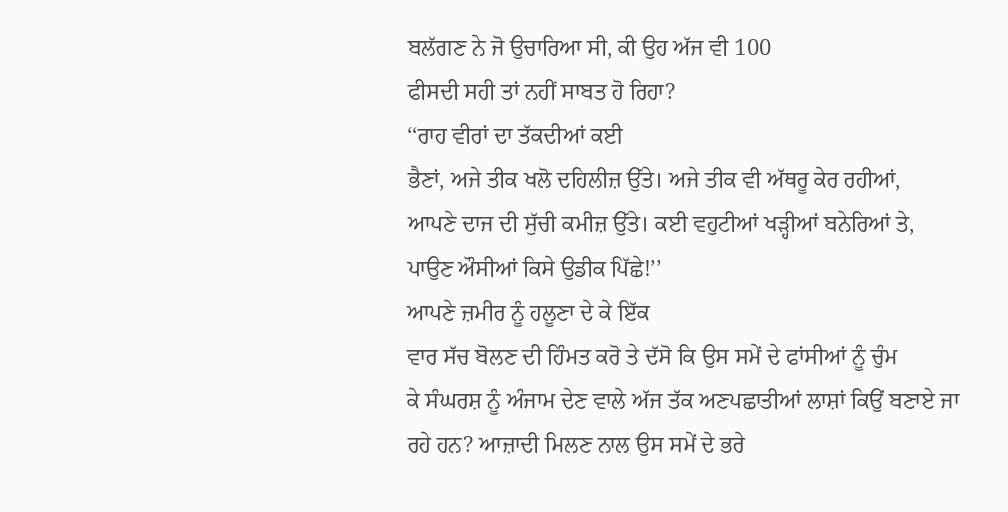ਬਲੱਗਣ ਨੇ ਜੋ ਉਚਾਰਿਆ ਸੀ, ਕੀ ਉਹ ਅੱਜ ਵੀ 100
ਫੀਸਦੀ ਸਹੀ ਤਾਂ ਨਹੀਂ ਸਾਬਤ ਹੋ ਰਿਹਾ?
‘‘ਰਾਹ ਵੀਰਾਂ ਦਾ ਤੱਕਦੀਆਂ ਕਈ
ਭੈਣਾਂ, ਅਜੇ ਤੀਕ ਖਲੋ ਦਹਿਲੀਜ਼ ਉੱਤੇ। ਅਜੇ ਤੀਕ ਵੀ ਅੱਥਰੂ ਕੇਰ ਰਹੀਆਂ,
ਆਪਣੇ ਦਾਜ ਦੀ ਸੁੱਚੀ ਕਮੀਜ਼ ਉੱਤੇ। ਕਈ ਵਹੁਟੀਆਂ ਖੜ੍ਹੀਆਂ ਬਨੇਰਿਆਂ ਤੇ,
ਪਾਉਣ ਔਸੀਆਂ ਕਿਸੇ ਉਡੀਕ ਪਿੱਛੇ!’’
ਆਪਣੇ ਜ਼ਮੀਰ ਨੂੰ ਹਲੂਣਾ ਦੇ ਕੇ ਇੱਕ
ਵਾਰ ਸੱਚ ਬੋਲਣ ਦੀ ਹਿੰਮਤ ਕਰੋ ਤੇ ਦੱਸੋ ਕਿ ਉਸ ਸਮੇਂ ਦੇ ਫਾਂਸੀਆਂ ਨੂੰ ਚੁੰਮ
ਕੇ ਸੰਘਰਸ਼ ਨੂੰ ਅੰਜਾਮ ਦੇਣ ਵਾਲੇ ਅੱਜ ਤੱਕ ਅਣਪਛਾਤੀਆਂ ਲਾਸ਼ਾਂ ਕਿਉਂ ਬਣਾਏ ਜਾ
ਰਹੇ ਹਨ? ਆਜ਼ਾਦੀ ਮਿਲਣ ਨਾਲ ਉਸ ਸਮੇਂ ਦੇ ਭਰੇ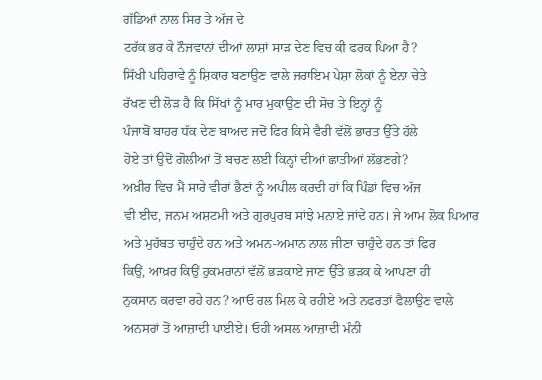ਗੱਡਿਆਂ ਨਾਲ ਸਿਰ ਤੇ ਅੱਜ ਦੇ
ਟਰੱਕ ਭਰ ਕੇ ਨੌਜਵਾਨਾਂ ਦੀਆਂ ਲਾਸ਼ਾਂ ਸਾੜ ਦੇਣ ਵਿਚ ਕੀ ਫਰਕ ਪਿਆ ਹੈ?
ਸਿੱਖੀ ਪਹਿਰਾਵੇ ਨੂੰ ਸ਼ਿਕਾਰ ਬਣਾਉਣ ਵਾਲੇ ਜਰਾਇਮ ਪੇਸ਼ਾ ਲੋਕਾਂ ਨੂੰ ਏਨਾ ਚੇਤੇ
ਰੱਖਣ ਦੀ ਲੋੜ ਹੈ ਕਿ ਸਿੱਖਾਂ ਨੂੰ ਮਾਰ ਮੁਕਾਉਣ ਦੀ ਸੋਚ ਤੇ ਇਨ੍ਹਾਂ ਨੂੰ
ਪੰਜਾਬੋਂ ਬਾਹਰ ਧੱਕ ਦੇਣ ਬਾਅਦ ਜਦੋਂ ਫਿਰ ਕਿਸੇ ਵੈਰੀ ਵੱਲੋਂ ਭਾਰਤ ਉੱਤੇ ਹੱਲੇ
ਹੋਏ ਤਾਂ ਉਦੋਂ ਗੋਲੀਆਂ ਤੋਂ ਬਚਣ ਲਈ ਕਿਨ੍ਹਾਂ ਦੀਆਂ ਛਾਤੀਆਂ ਲੱਭਣਗੇ?
ਅਖ਼ੀਰ ਵਿਚ ਮੈਂ ਸਾਰੇ ਵੀਰਾਂ ਭੈਣਾਂ ਨੂੰ ਅਪੀਲ ਕਰਦੀ ਹਾਂ ਕਿ ਪਿੰਡਾਂ ਵਿਚ ਅੱਜ
ਵੀ ਈਦ, ਜਨਮ ਅਸ਼ਟਮੀ ਅਤੇ ਗੁਰਪੁਰਬ ਸਾਂਝੇ ਮਨਾਏ ਜਾਂਦੇ ਹਨ। ਜੇ ਆਮ ਲੋਕ ਪਿਆਰ
ਅਤੇ ਮੁਹੱਬਤ ਚਾਹੁੰਦੇ ਹਨ ਅਤੇ ਅਮਨ-ਅਮਾਨ ਨਾਲ ਜੀਣਾ ਚਾਹੁੰਦੇ ਹਨ ਤਾਂ ਫਿਰ
ਕਿਉਂ, ਆਖ਼ਰ ਕਿਉਂ ਹੁਕਮਰਾਨਾਂ ਵੱਲੋਂ ਭੜਕਾਏ ਜਾਣ ਉੱਤੇ ਭੜਕ ਕੇ ਆਪਣਾ ਹੀ
ਨੁਕਸਾਨ ਕਰਵਾ ਰਹੇ ਹਨ? ਆਓ ਰਲ ਮਿਲ ਕੇ ਰਹੀਏ ਅਤੇ ਨਫਰਤਾਂ ਫੈਲਾਉਣ ਵਾਲੇ
ਅਨਸਰਾਂ ਤੋਂ ਆਜ਼ਾਦੀ ਪਾਈਏ। ਓਹੀ ਅਸਲ ਆਜ਼ਾਦੀ ਮੰਨੀ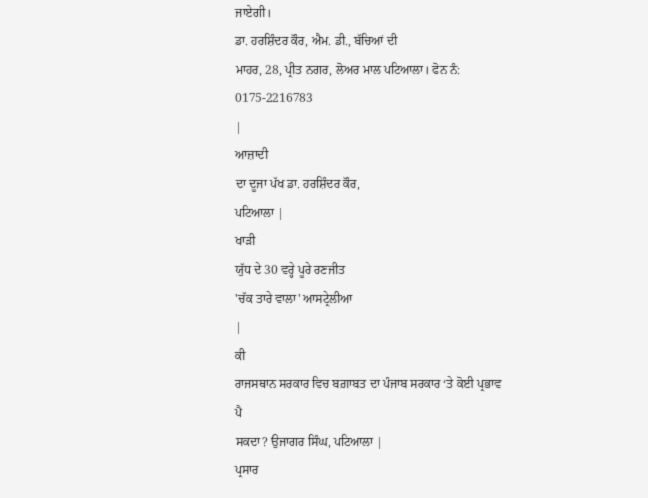ਜਾਏਗੀ।
ਡਾ. ਹਰਸ਼ਿੰਦਰ ਕੌਰ, ਐਮ. ਡੀ., ਬੱਚਿਆਂ ਦੀ
ਮਾਹਰ, 28, ਪ੍ਰੀਤ ਨਗਰ, ਲੋਅਰ ਮਾਲ ਪਟਿਆਲਾ। ਫੋਨ ਨੰ: 0175-2216783
|
ਆਜ਼ਾਦੀ
ਦਾ ਦੂਜਾ ਪੱਖ ਡਾ. ਹਰਸ਼ਿੰਦਰ ਕੌਰ,
ਪਟਿਆਲਾ |
ਖਾੜੀ
ਯੁੱਧ ਦੇ 30 ਵਰ੍ਹੇ ਪੂਰੇ ਰਣਜੀਤ
'ਚੱਕ ਤਾਰੇ ਵਾਲਾ' ਆਸਟ੍ਰੇਲੀਆ
|
ਕੀ
ਰਾਜਸਥਾਨ ਸਰਕਾਰ ਵਿਚ ਬਗ਼ਾਬਤ ਦਾ ਪੰਜਾਬ ਸਰਕਾਰ ‘ਤੇ ਕੋਈ ਪ੍ਰਭਾਵ ਪੈ
ਸਕਦਾ? ਉਜਾਗਰ ਸਿੰਘ, ਪਟਿਆਲਾ |
ਪ੍ਰਸਾਰ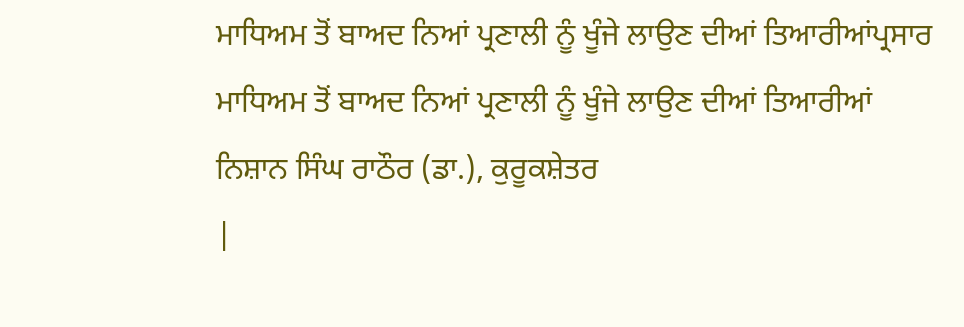ਮਾਧਿਅਮ ਤੋਂ ਬਾਅਦ ਨਿਆਂ ਪ੍ਰਣਾਲੀ ਨੂੰ ਖੂੰਜੇ ਲਾਉਣ ਦੀਆਂ ਤਿਆਰੀਆਂਪ੍ਰਸਾਰ
ਮਾਧਿਅਮ ਤੋਂ ਬਾਅਦ ਨਿਆਂ ਪ੍ਰਣਾਲੀ ਨੂੰ ਖੂੰਜੇ ਲਾਉਣ ਦੀਆਂ ਤਿਆਰੀਆਂ
ਨਿਸ਼ਾਨ ਸਿੰਘ ਰਾਠੌਰ (ਡਾ.), ਕੁਰੂਕਸ਼ੇਤਰ
|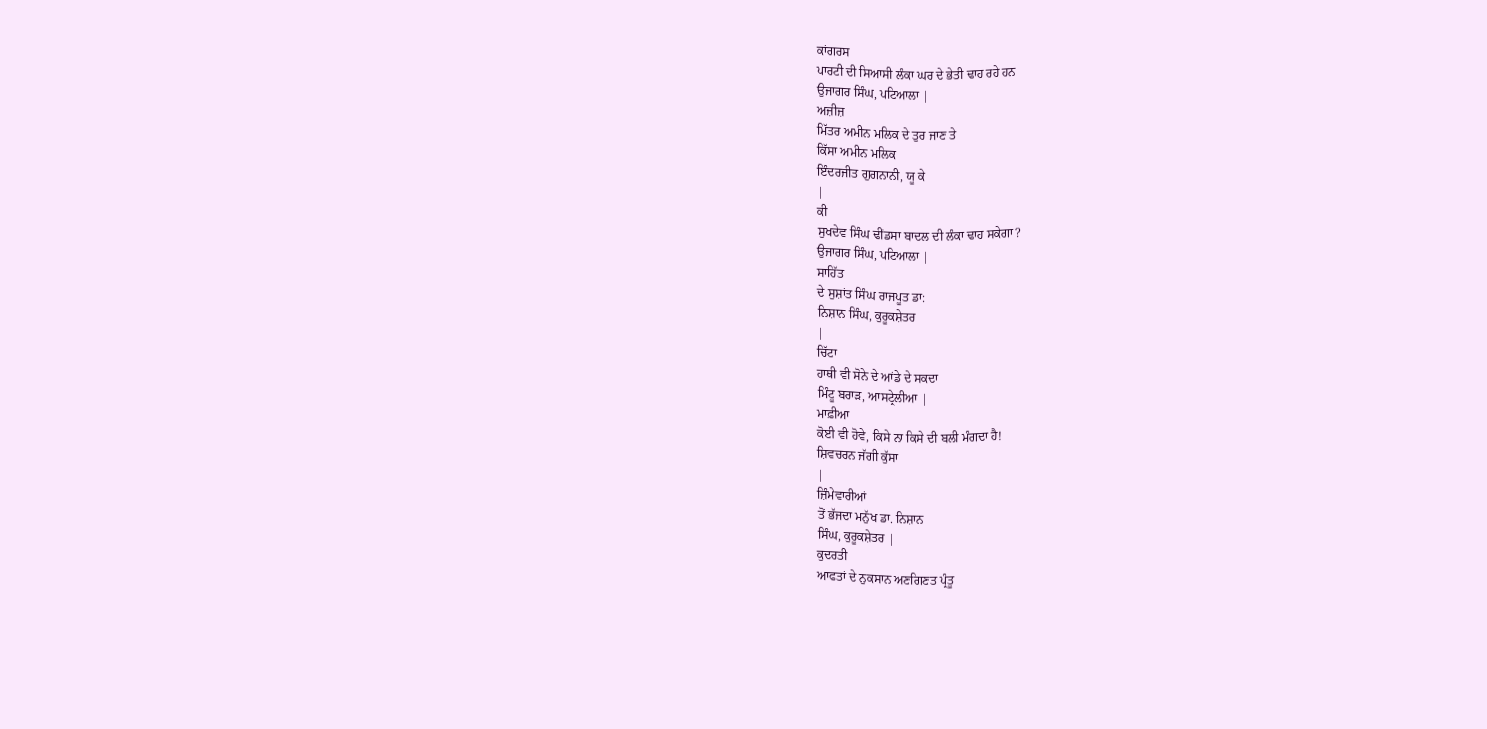ਕਾਂਗਰਸ
ਪਾਰਟੀ ਦੀ ਸਿਆਸੀ ਲੰਕਾ ਘਰ ਦੇ ਭੇਤੀ ਢਾਹ ਰਹੇ ਹਨ
ਉਜਾਗਰ ਸਿੰਘ, ਪਟਿਆਲਾ |
ਅਜ਼ੀਜ਼
ਮਿੱਤਰ ਅਮੀਨ ਮਲਿਕ ਦੇ ਤੁਰ ਜਾਣ ਤੇ
ਕਿੱਸਾ ਅਮੀਨ ਮਲਿਕ
ਇੰਦਰਜੀਤ ਗੁਗਨਾਨੀ, ਯੂ ਕੇ
|
ਕੀ
ਸੁਖਦੇਵ ਸਿੰਘ ਢੀਂਡਸਾ ਬਾਦਲ ਦੀ ਲੰਕਾ ਢਾਹ ਸਕੇਗਾ?
ਉਜਾਗਰ ਸਿੰਘ, ਪਟਿਆਲਾ |
ਸਾਹਿੱਤ
ਦੇ ਸੁਸ਼ਾਂਤ ਸਿੰਘ ਰਾਜਪੂਤ ਡਾ:
ਨਿਸ਼ਾਨ ਸਿੰਘ, ਕੁਰੂਕਸ਼ੇਤਰ
|
ਚਿੱਟਾ
ਹਾਥੀ ਵੀ ਸੋਨੇ ਦੇ ਆਂਡੇ ਦੇ ਸਕਦਾ
ਮਿੰਟੂ ਬਰਾੜ, ਆਸਟ੍ਰੇਲੀਆ |
ਮਾਫ਼ੀਆ
ਕੋਈ ਵੀ ਹੋਵੇ, ਕਿਸੇ ਨਾ ਕਿਸੇ ਦੀ ਬਲੀ ਮੰਗਦਾ ਹੈ!
ਸ਼ਿਵਚਰਨ ਜੱਗੀ ਕੁੱਸਾ
|
ਜ਼ਿੰਮੇਵਾਰੀਆਂ
ਤੋਂ ਭੱਜਦਾ ਮਨੁੱਖ ਡਾ. ਨਿਸ਼ਾਨ
ਸਿੰਘ, ਕੁਰੂਕਸ਼ੇਤਰ |
ਕੁਦਰਤੀ
ਆਫਤਾਂ ਦੇ ਨੁਕਸਾਨ ਅਣਗਿਣਤ ਪ੍ਰੰਤੂ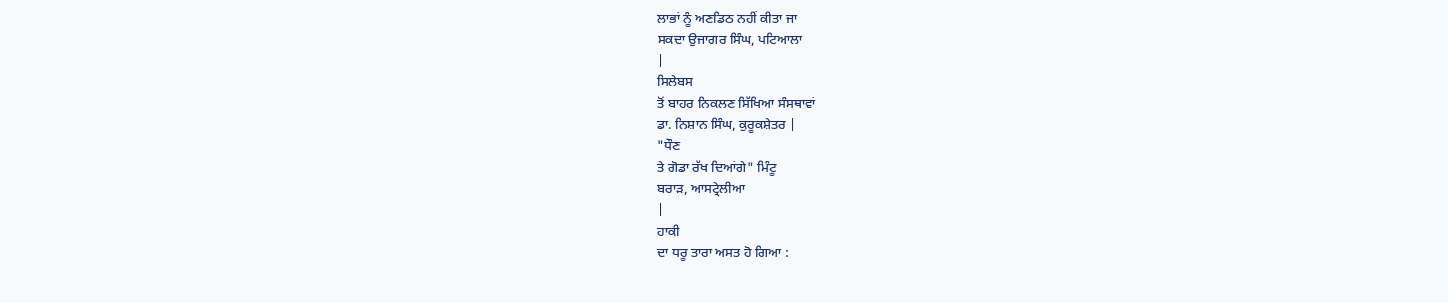ਲਾਭਾਂ ਨੂੰ ਅਣਡਿਠ ਨਹੀਂ ਕੀਤਾ ਜਾ
ਸਕਦਾ ਉਜਾਗਰ ਸਿੰਘ, ਪਟਿਆਲਾ
|
ਸਿਲੇਬਸ
ਤੋਂ ਬਾਹਰ ਨਿਕਲਣ ਸਿੱਖਿਆ ਸੰਸਥਾਵਾਂ
ਡਾ. ਨਿਸ਼ਾਨ ਸਿੰਘ, ਕੁਰੂਕਸ਼ੇਤਰ |
"ਧੌਣ
ਤੇ ਗੋਡਾ ਰੱਖ ਦਿਆਂਗੇ" ਮਿੰਟੂ
ਬਰਾੜ, ਆਸਟ੍ਰੇਲੀਆ
|
ਹਾਕੀ
ਦਾ ਧਰੂ ਤਾਰਾ ਅਸਤ ਹੋ ਗਿਆ :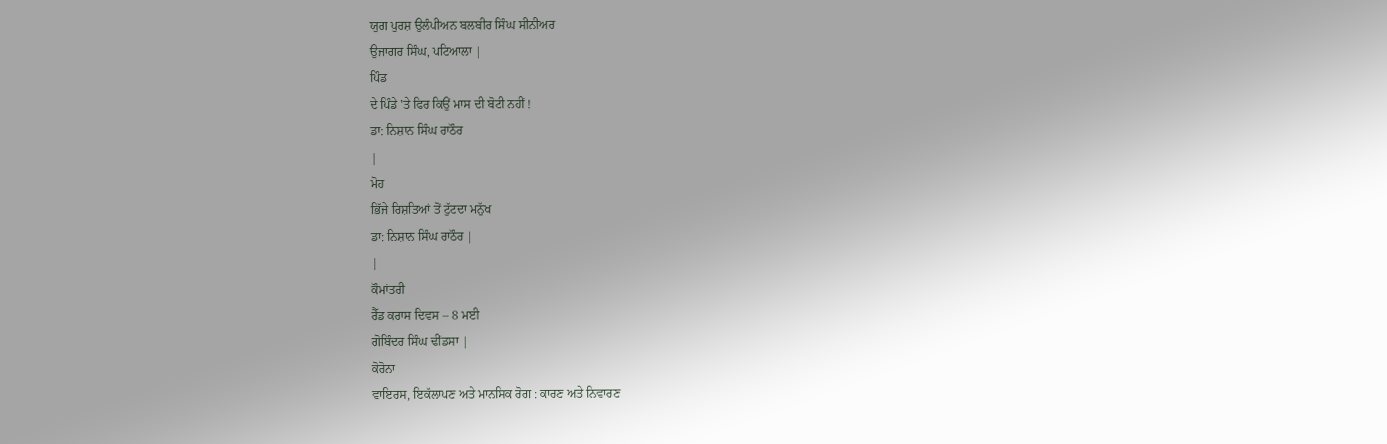ਯੁਗ ਪੁਰਸ਼ ਉਲੰਪੀਅਨ ਬਲਬੀਰ ਸਿੰਘ ਸੀਨੀਅਰ
ਉਜਾਗਰ ਸਿੰਘ, ਪਟਿਆਲਾ |
ਪਿੰਡ
ਦੇ ਪਿੰਡੇ 'ਤੇ ਫਿਰ ਕਿਉਂ ਮਾਸ ਦੀ ਬੋਟੀ ਨਹੀਂ !
ਡਾ: ਨਿਸ਼ਾਨ ਸਿੰਘ ਰਾਠੌਰ
|
ਮੋਹ
ਭਿੱਜੇ ਰਿਸ਼ਤਿਆਂ ਤੋਂ ਟੁੱਟਦਾ ਮਨੁੱਖ
ਡਾ: ਨਿਸ਼ਾਨ ਸਿੰਘ ਰਾਠੌਰ |
|
ਕੌਮਾਂਤਰੀ
ਰੈੱਡ ਕਰਾਸ ਦਿਵਸ – 8 ਮਈ
ਗੋਬਿੰਦਰ ਸਿੰਘ ਢੀਂਡਸਾ |
ਕੋਰੋਨਾ
ਵਾਇਰਸ, ਇਕੱਲਾਪਣ ਅਤੇ ਮਾਨਸਿਕ ਰੋਗ : ਕਾਰਣ ਅਤੇ ਨਿਵਾਰਣ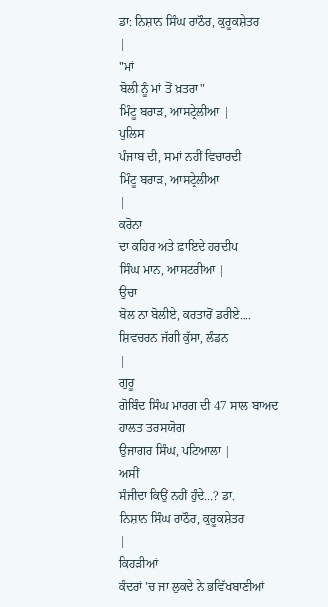ਡਾ: ਨਿਸ਼ਾਨ ਸਿੰਘ ਰਾਠੌਰ, ਕੁਰੂਕਸ਼ੇਤਰ
|
"ਮਾਂ
ਬੋਲੀ ਨੂੰ ਮਾਂ ਤੋਂ ਖ਼ਤਰਾ"
ਮਿੰਟੂ ਬਰਾੜ, ਆਸਟ੍ਰੇਲੀਆ |
ਪੁਲਿਸ
ਪੰਜਾਬ ਦੀ, ਸਮਾਂ ਨਹੀਂ ਵਿਚਾਰਦੀ
ਮਿੰਟੂ ਬਰਾੜ, ਆਸਟ੍ਰੇਲੀਆ
|
ਕਰੋਨਾ
ਦਾ ਕਹਿਰ ਅਤੇ ਫ਼ਾਇਦੇ ਹਰਦੀਪ
ਸਿੰਘ ਮਾਨ, ਆਸਟਰੀਆ |
ਉਚਾ
ਬੋਲ ਨਾ ਬੋਲੀਏ, ਕਰਤਾਰੋਂ ਡਰੀਏ....
ਸ਼ਿਵਚਰਨ ਜੱਗੀ ਕੁੱਸਾ, ਲੰਡਨ
|
ਗੁਰੂ
ਗੋਬਿੰਦ ਸਿੰਘ ਮਾਰਗ ਦੀ 47 ਸਾਲ ਬਾਅਦ ਹਾਲਤ ਤਰਸਯੋਗ
ਉਜਾਗਰ ਸਿੰਘ, ਪਟਿਆਲਾ |
ਅਸੀਂ
ਸੰਜੀਦਾ ਕਿਉਂ ਨਹੀਂ ਹੁੰਦੇ...? ਡਾ.
ਨਿਸ਼ਾਨ ਸਿੰਘ ਰਾਠੌਰ, ਕੁਰੂਕਸ਼ੇਤਰ
|
ਕਿਹੜੀਆਂ
ਕੰਦਰਾਂ 'ਚ ਜਾ ਲੁਕਦੇ ਨੇ ਭਵਿੱਖਬਾਣੀਆਂ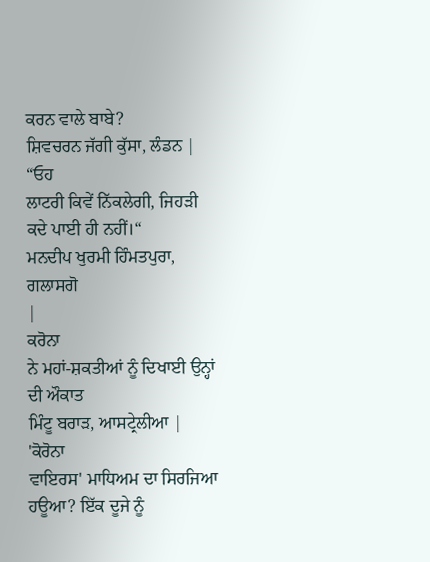ਕਰਨ ਵਾਲੇ ਬਾਬੇ?
ਸ਼ਿਵਚਰਨ ਜੱਗੀ ਕੁੱਸਾ, ਲੰਡਨ |
“ਓਹ
ਲਾਟਰੀ ਕਿਵੇਂ ਨਿੱਕਲੇਗੀ, ਜਿਹੜੀ ਕਦੇ ਪਾਈ ਹੀ ਨਹੀਂ।“
ਮਨਦੀਪ ਖੁਰਮੀ ਹਿੰਮਤਪੁਰਾ, ਗਲਾਸਗੋ
|
ਕਰੋਨਾ
ਨੇ ਮਹਾਂ-ਸ਼ਕਤੀਆਂ ਨੂੰ ਦਿਖਾਈ ਉਨ੍ਹਾਂ ਦੀ ਔਕਾਤ
ਮਿੰਟੂ ਬਰਾੜ, ਆਸਟ੍ਰੇਲੀਆ |
'ਕੋਰੋਨਾ
ਵਾਇਰਸ' ਮਾਧਿਅਮ ਦਾ ਸਿਰਜਿਆ ਹਊਆ? ਇੱਕ ਦੂਜੇ ਨੂੰ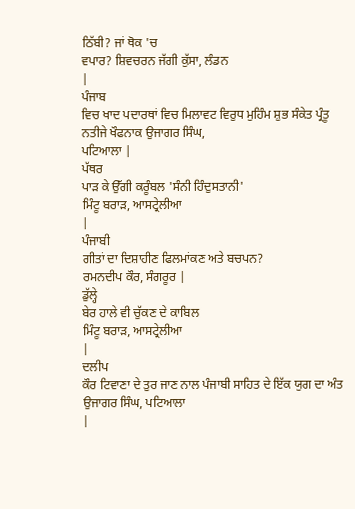ਠਿੱਬੀ? ਜਾਂ ਥੋਕ 'ਚ
ਵਪਾਰ? ਸ਼ਿਵਚਰਨ ਜੱਗੀ ਕੁੱਸਾ, ਲੰਡਨ
|
ਪੰਜਾਬ
ਵਿਚ ਖਾਦ ਪਦਾਰਥਾਂ ਵਿਚ ਮਿਲਾਵਟ ਵਿਰੁਧ ਮੁਹਿੰਮ ਸ਼ੁਭ ਸੰਕੇਤ ਪ੍ਰੰਤੂ
ਨਤੀਜੇ ਖੌਫਨਾਕ ਉਜਾਗਰ ਸਿੰਘ,
ਪਟਿਆਲਾ |
ਪੱਥਰ
ਪਾੜ ਕੇ ਉੱਗੀ ਕਰੂੰਬਲ 'ਸੰਨੀ ਹਿੰਦੁਸਤਾਨੀ'
ਮਿੰਟੂ ਬਰਾੜ, ਆਸਟ੍ਰੇਲੀਆ
|
ਪੰਜਾਬੀ
ਗੀਤਾਂ ਦਾ ਦਿਸ਼ਾਹੀਣ ਫਿਲਮਾਂਕਣ ਅਤੇ ਬਚਪਨ?
ਰਮਨਦੀਪ ਕੌਰ, ਸੰਗਰੂਰ |
ਡੁੱਲ੍ਹੇ
ਬੇਰ ਹਾਲੇ ਵੀ ਚੁੱਕਣ ਦੇ ਕਾਬਿਲ
ਮਿੰਟੂ ਬਰਾੜ, ਆਸਟ੍ਰੇਲੀਆ
|
ਦਲੀਪ
ਕੌਰ ਟਿਵਾਣਾ ਦੇ ਤੁਰ ਜਾਣ ਨਾਲ ਪੰਜਾਬੀ ਸਾਹਿਤ ਦੇ ਇੱਕ ਯੁਗ ਦਾ ਅੰਤ
ਉਜਾਗਰ ਸਿੰਘ, ਪਟਿਆਲਾ
|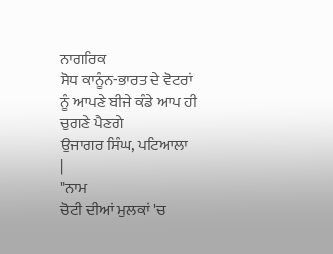ਨਾਗਰਿਕ
ਸੋਧ ਕਾਨੂੰਨ-ਭਾਰਤ ਦੇ ਵੋਟਰਾਂ ਨੂੰ ਆਪਣੇ ਬੀਜੇ ਕੰਡੇ ਆਪ ਹੀ ਚੁਗਣੇ ਪੈਣਗੇ
ਉਜਾਗਰ ਸਿੰਘ, ਪਟਿਆਲਾ
|
"ਨਾਮ
ਚੋਟੀ ਦੀਆਂ ਮੁਲਕਾਂ 'ਚ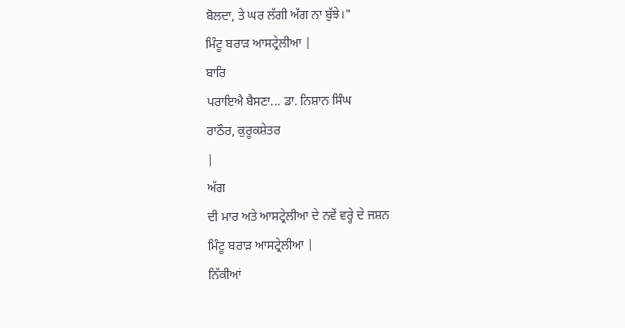ਬੋਲਦਾ, ਤੇ ਘਰ ਲੱਗੀ ਅੱਗ ਨਾ ਬੁੱਝੇ।"
ਮਿੰਟੂ ਬਰਾੜ ਆਸਟ੍ਰੇਲੀਆ |
ਬਾਰਿ
ਪਰਾਇਐ ਬੈਸਣਾ... ਡਾ. ਨਿਸ਼ਾਨ ਸਿੰਘ
ਰਾਠੌਰ, ਕੁਰੂਕਸ਼ੇਤਰ
|
ਅੱਗ
ਦੀ ਮਾਰ ਅਤੇ ਆਸਟ੍ਰੇਲੀਆ ਦੇ ਨਵੇਂ ਵਰ੍ਹੇ ਦੇ ਜਸ਼ਨ
ਮਿੰਟੂ ਬਰਾੜ ਆਸਟ੍ਰੇਲੀਆ |
ਨਿੱਕੀਆਂ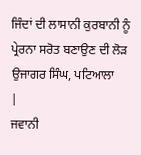ਜਿੰਦਾਂ ਦੀ ਲਾਸਾਨੀ ਕੁਰਬਾਨੀ ਨੂੰ ਪ੍ਰੇਰਨਾ ਸਰੋਤ ਬਣਾਉਣ ਦੀ ਲੋੜ
ਉਜਾਗਰ ਸਿੰਘ, ਪਟਿਆਲਾ
|
ਜਵਾਨੀ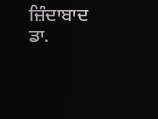ਜ਼ਿੰਦਾਬਾਦ ਡਾ.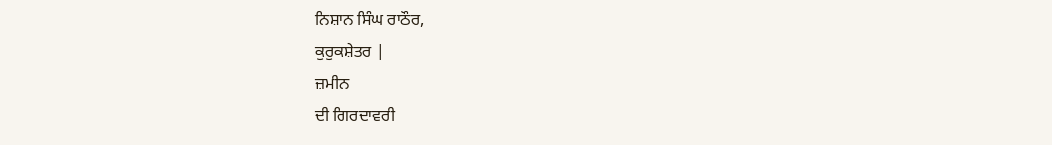ਨਿਸ਼ਾਨ ਸਿੰਘ ਰਾਠੌਰ,
ਕੁਰੁਕਸ਼ੇਤਰ |
ਜ਼ਮੀਨ
ਦੀ ਗਿਰਦਾਵਰੀ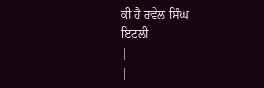ਕੀ ਹੈ ਰਵੇਲ ਸਿੰਘ
ਇਟਲੀ
|
|